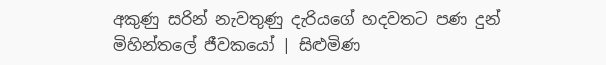අකුණු සරින් නැවතුණු දැරියගේ හදවතට පණ දුන් මිහින්තලේ ජීවකයෝ | සිළුමිණ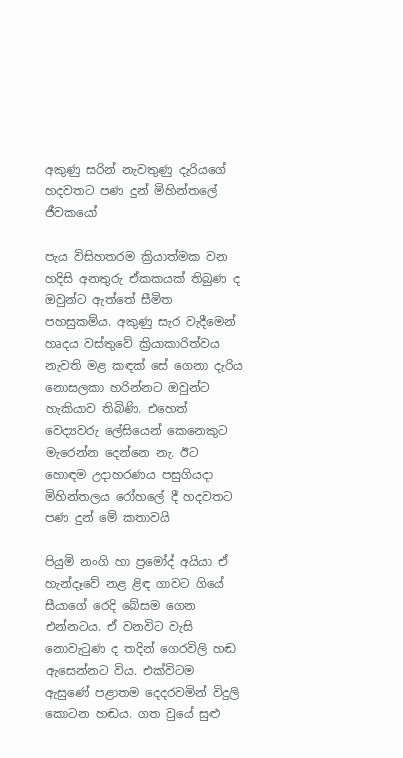අකුණු සරින් නැවතුණු දැරියගේ හදවතට පණ දුන් මිහින්තලේ ජීවකයෝ

පැය විසිහතරම ක්‍රියාත්මක වන හදිසි අනතුරු ඒකකයක් තිබුණ ද ඔවුන්ට ඇත්තේ සීමිත පහසුකම්ය. අකුණු සැර වැදීමෙන් හෘදය වස්තුවේ ක්‍රියාකාරිත්වය නැවති මළ කඳක් සේ ගෙනා දැරිය නොසලකා හරින්නට ඔවුන්ට හැකියාව තිබිණි. එහෙත් වෙද්‍යවරු ලේසියෙන් කෙනෙකුට මැරෙන්න දෙන්නෙ නැ. ඊට හොඳම උදාහරණය පසුගියදා මිහින්තලය රෝහලේ දී හදවතට පණ දුන් මේ කතාවයි

පියුමි නංගි හා ප්‍රමෝද් අයියා ඒ හැන්දෑවේ නළ ළිඳ ගාවට ගියේ සීයාගේ රෙදි බේසම ගෙන එන්නටය. ඒ වනවිට වැසි නොවැටුණ ද තදින් ගෙරවිලි හඬ ඇසෙන්නට විය. එක්විටම ඇසුණේ පළාතම දෙදරවමින් විදුලි කොටන හඬය. ගත වුයේ සුළු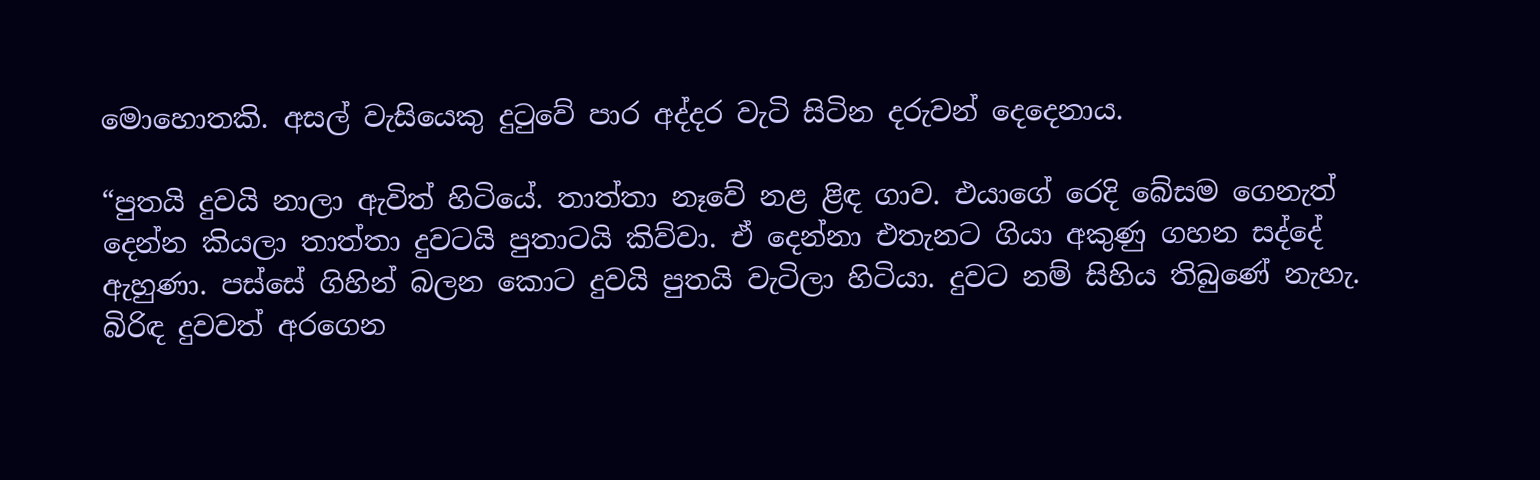මොහොතකි. අසල් වැසියෙකු දුටුවේ පාර අද්දර වැටි සිටින දරුවන් දෙදෙනාය.

“පුතයි දුවයි නාලා ඇවිත් හිටියේ. තාත්තා නෑවේ නළ ළිඳ ගාව. එයාගේ රෙදි බේසම ගෙනැත් දෙන්න කියලා තාත්තා දුවටයි පුතාටයි කිව්වා. ඒ දෙන්නා එතැනට ගියා අකුණු ගහන සද්දේ ඇහුණා. පස්සේ ගිහින් බලන කොට දුවයි පුතයි වැටිලා හිටියා. දුවට නම් සිහිය තිබුණේ නැහැ. බිරිඳ දුවවත් අරගෙන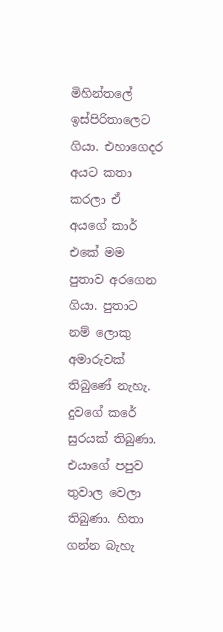මිහින්තලේ ඉස්පිරිතාලෙට ගියා. එහාගෙදර අයට කතා කරලා ඒ අයගේ කාර් එකේ මම පුතාව අරගෙන ගියා. පුතාට නම් ලොකු අමාරුවක් තිබුණේ නැහැ. දුවගේ කරේ සුරයක් තිබුණා. එයාගේ පපුව තුවාල වෙලා තිබුණා. හිතා ගන්න බැහැ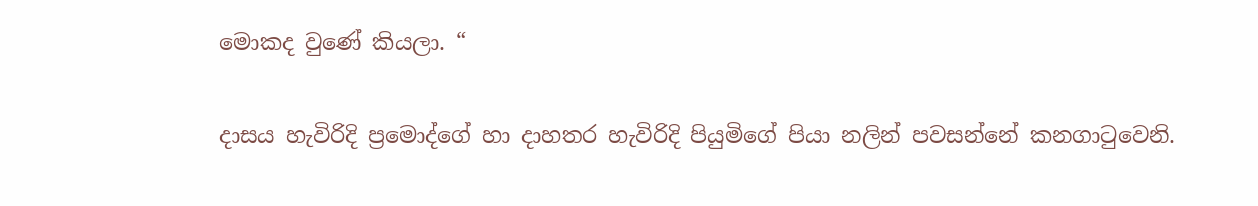මොකද වුණේ කියලා. “

දාසය හැවිරිදි ප්‍රමොද්ගේ හා දාහතර හැවිරිදි පියුමිගේ පියා නලින් පවසන්නේ කනගාටුවෙනි.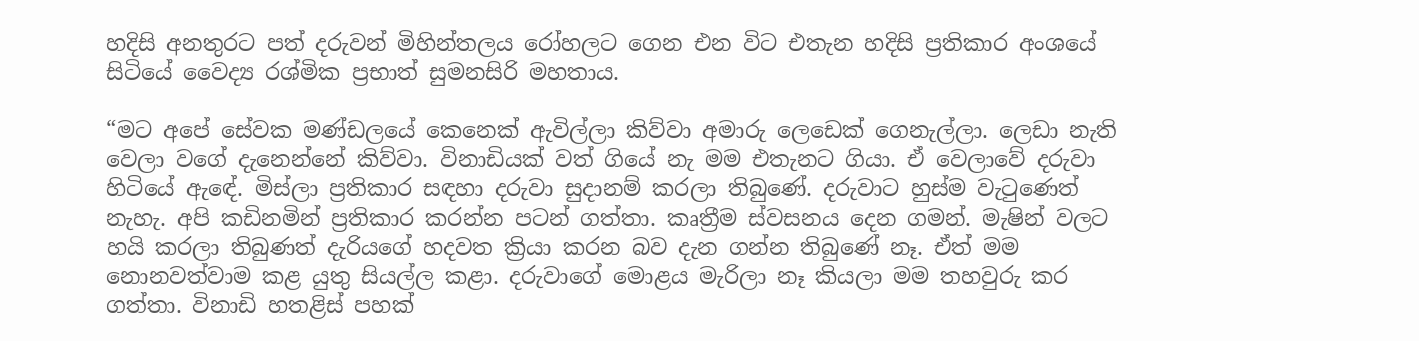හදිසි අනතුරට පත් දරුවන් මිහින්තලය රෝහලට ගෙන එන විට එතැන හදිසි ප්‍රතිකාර අංශයේ සිටියේ වෛද්‍ය රශ්මික ප්‍රභාත් සුමනසිරි මහතාය.

“මට අපේ සේවක මණ්ඩලයේ කෙනෙක් ඇවිල්ලා කිව්වා අමාරු ලෙඩෙක් ගෙනැල්ලා. ලෙඩා නැති වෙලා වගේ දැනෙන්නේ කිව්වා. විනාඩියක් වත් ගියේ නැ මම එතැනට ගියා. ඒ වෙලාවේ දරුවා හිටියේ ඇඳේ. මිස්ලා ප්‍රතිකාර සඳහා දරුවා සුදානම් කරලා තිබුණේ. දරුවාට හුස්ම වැටුණෙත් නැහැ. අපි කඩිනමින් ප්‍රතිකාර කරන්න පටන් ගත්තා. කෘත්‍රීම ස්වසනය දෙන ගමන්. මැෂින් වලට හයි කරලා තිබුණත් දැරියගේ හදවත ක්‍රියා කරන බව දැන ගන්න තිබුණේ නෑ. ඒත් මම නොනවත්වාම කළ යුතු සියල්ල කළා. දරුවාගේ මොළය මැරිලා නෑ කියලා මම තහවුරු කර ගත්තා. විනාඩි හතළිස් පහක්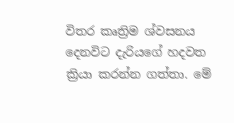විතර කෘත්‍රිම ශ්වසනය දෙනවිට දැරියගේ හදවත ක්‍රියා කරන්න ගත්තා. මේ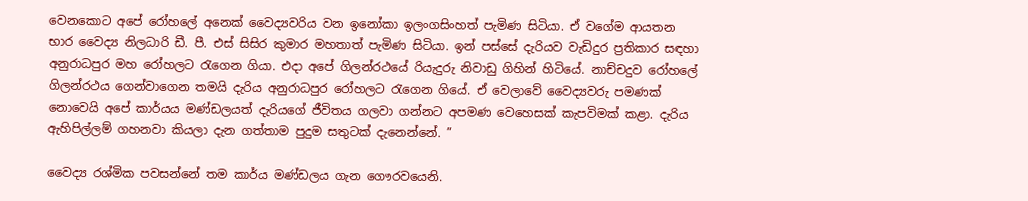වෙනකොට අපේ රෝහලේ අනෙක් වෛද්‍යවරිය වන ඉනෝකා ඉලංගසිංහත් පැමිණ සිටියා. ඒ වගේම ආයතන භාර වෛද්‍ය නිලධාරි ඩී. පී. එස් සිසිර කුමාර මහතාත් පැමිණ සිටියා. ඉන් පස්සේ දැරියව වැඩිදුර ප්‍රතිකාර සඳහා අනුරාධපුර මහ රෝහලට රැගෙන ගියා. එදා අපේ ගිලන්රථයේ රියැදුරු නිවාඩු ගිහින් හිටියේ. නාච්චදුව රෝහලේ ගිලන්රථය ගෙන්වාගෙන තමයි දැරිය අනුරාධපුර රෝහලට රැගෙන ගියේ. ඒ වෙලාවේ වෛද්‍යවරු පමණක් නොවෙයි අපේ කාර්යය මණ්ඩලයත් දැරියගේ ජීවිතය ගලවා ගන්නට අපමණ වෙහෙසක් කැපවිමක් කළා. දැරිය ඇහිපිල්ලම් ගහනවා කියලා දැන ගත්තාම පුදුම සතුටක් දැනෙන්නේ. ”

වෛද්‍ය රශ්මික පවසන්නේ තම කාර්ය මණ්ඩලය ගැන ගෞරවයෙනි.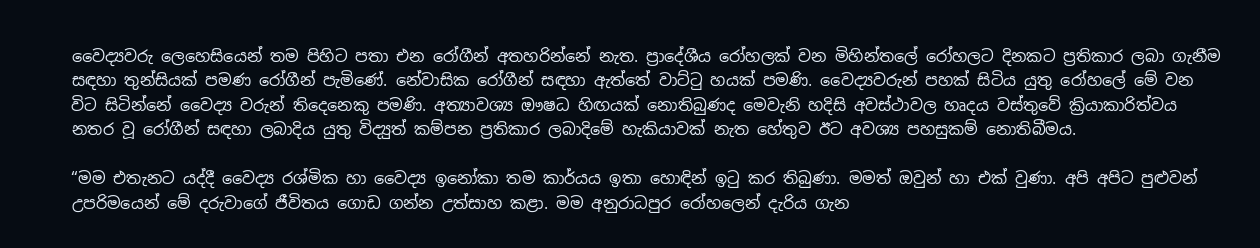වෛද්‍යවරු ලෙහෙසියෙන් තම පිහිට පතා එන රෝගීන් අතහරින්නේ නැත. ප්‍රාදේශීය රෝහලක් වන මිහින්තලේ රෝහලට දිනකට ප්‍රතිකාර ලබා ගැනීම සඳහා තුන්සියක් පමණ රෝගීන් පැමිණේ. නේවාසික රෝගීන් සඳහා ඇත්තේ වාට්ටු හයක් පමණි. වෛද්‍යවරුන් පහක් සිටිය යුතු රෝහලේ මේ වන විට සිටින්නේ වෛද්‍ය වරුන් තිදෙනෙකු පමණි. අත්‍යාවශ්‍ය ඖෂධ හිඟයක් නොතිබුණද මෙවැනි හදිසි අවස්ථාවල හෘදය වස්තුවේ ක්‍රියාකාරිත්වය නතර වූ රෝගීන් සඳහා ලබාදිය යුතු විද්‍යුත් කම්පන ප්‍රතිකාර ලබාදිමේ හැකියාවක් නැත හේතුව ඊට අවශ්‍ය පහසුකම් නොතිබීමය.

“මම එතැනට යද්දී වෛද්‍ය රශ්මික හා වෛද්‍ය ඉනෝකා තම කාර්යය ඉතා හොඳින් ඉටු කර තිබුණා. මමත් ඔවුන් හා එක් වුණා. අපි අපිට පුළුවන් උපරිමයෙන් මේ දරුවාගේ ජීවිතය ගොඩ ගන්න උත්සාහ කළා. මම අනුරාධපුර රෝහලෙන් දැරිය ගැන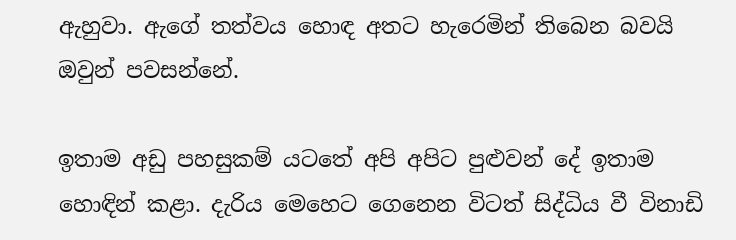ඇහුවා. ඇගේ තත්වය හොඳ අතට හැරෙමින් තිබෙන බවයි ඔවුන් පවසන්නේ.

ඉතාම අඩු පහසුකම් යටතේ අපි අපිට පුළුවන් දේ ඉතාම හොඳින් කළා. දැරිය මෙහෙට ගෙනෙන විටත් සිද්ධිය වී විනාඩි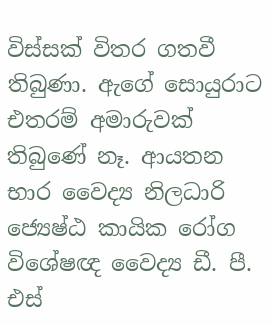විස්සක් විතර ගතවී තිබුණා. ඇගේ සොයුරාට එතරම් අමාරුවක් තිබුණේ නෑ. ආයතන භාර වෛද්‍ය නිලධාරි ජ්‍යෙෂ්ඨ කායික රෝග විශේෂඥ වෛද්‍ය ඩී. පී. එස්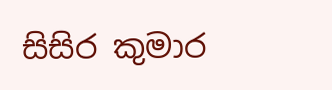සිසිර කුමාර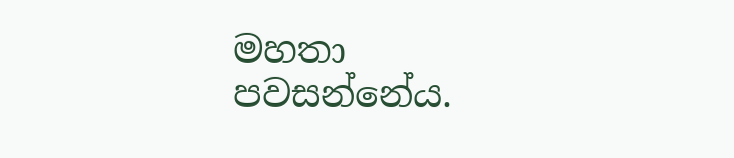මහතා පවසන්නේය.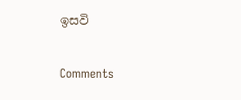ඉසවි

Comments